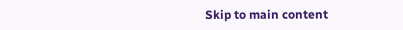Skip to main content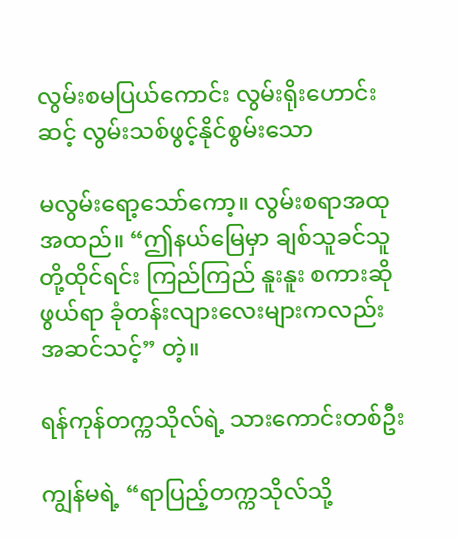လွမ်းစမပြယ်ကောင်း လွမ်းရိုးဟောင်းဆင့် လွမ်းသစ်ဖွင့်နိုင်စွမ်းသော

မလွမ်းရော့သော်ကော့။ လွမ်းစရာအထုအထည်။ “ဤနယ်မြေမှာ ချစ်သူခင်သူတို့ထိုင်ရင်း ကြည်ကြည် နူးနူး စကားဆိုဖွယ်ရာ ခုံတန်းလျားလေးများကလည်း အဆင်သင့်” တဲ့။

ရန်ကုန်တက္ကသိုလ်ရဲ့ သားကောင်းတစ်ဦး

ကျွန်မရဲ့ “ရာပြည့်တက္ကသိုလ်သို့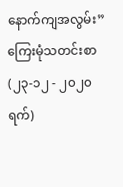နောက်ကျအလွမ်း” ကြေးမုံသတင်းစာ(၂၃-၁၂ - ၂၀၂၀ရက်)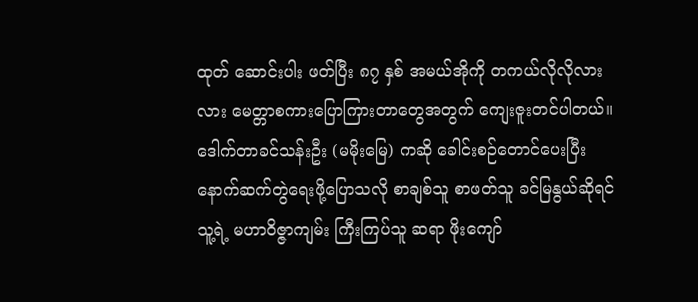ထုတ် ဆောင်းပါး ဖတ်ပြီး ၈၇ နှစ် အမယ်အိုကို တကယ်လိုလိုလားလား မေတ္တာစကားပြောကြားတာတွေအတွက် ကျေးဇူးတင်ပါတယ်။ ဒေါက်တာခင်သန်းဦး (မမိုးမြေ) ကဆို ခေါင်းစဉ်တောင်ပေးပြီး နောက်ဆက်တွဲရေးဖို့ပြောသလို စာချစ်သူ စာဖတ်သူ ခင်မြနွယ်ဆိုရင် သူ့ရဲ့ မဟာဝိဇ္ဇာကျမ်း ကြီးကြပ်သူ ဆရာ ဖိုးကျော်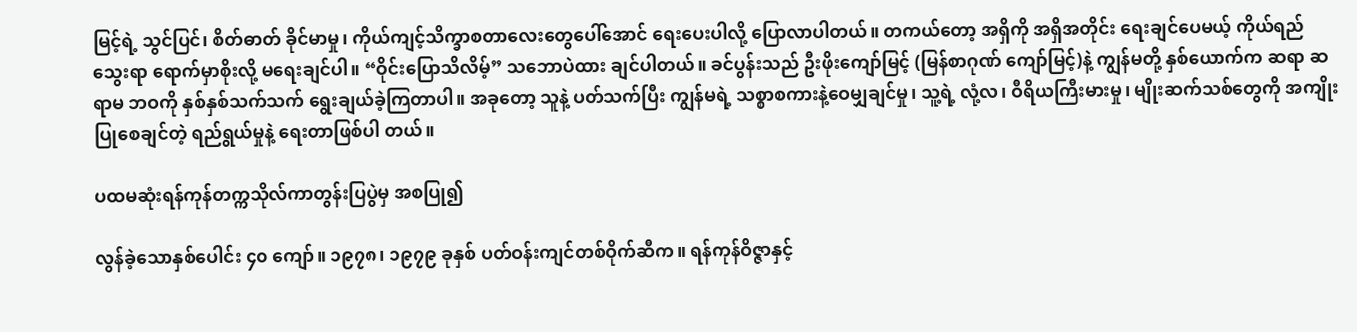မြင့်ရဲ့ သွင်ပြင်၊ စိတ်ဓာတ် ခိုင်မာမှု၊ ကိုယ်ကျင့်သိက္ခာစတာလေးတွေပေါ်အောင် ရေးပေးပါလို့ ပြောလာပါတယ်။ တကယ်တော့ အရှိကို အရှိအတိုင်း ရေးချင်ပေမယ့် ကိုယ်ရည်သွေးရာ ရောက်မှာစိုးလို့ မရေးချင်ပါ။ “ဝိုင်းပြောသိလိမ့်” သဘောပဲထား ချင်ပါတယ်။ ခင်ပွန်းသည် ဦးဖိုးကျော်မြင့် (မြန်စာဂုဏ် ကျော်မြင့်)နဲ့ ကျွန်မတို့ နှစ်ယောက်က ဆရာ ဆရာမ ဘဝကို နှစ်နှစ်သက်သက် ရွေးချယ်ခဲ့ကြတာပါ။ အခုတော့ သူနဲ့ ပတ်သက်ပြီး ကျွန်မရဲ့ သစ္စာစကားနဲ့ဝေမျှချင်မှု၊ သူ့ရဲ့ လုံ့လ၊ ဝီရိယကြီးမားမှု၊ မျိုးဆက်သစ်တွေကို အကျိုးပြုစေချင်တဲ့ ရည်ရွယ်မှုနဲ့ ရေးတာဖြစ်ပါ တယ်။

ပထမဆုံးရန်ကုန်တက္ကသိုလ်ကာတွန်းပြပွဲမှ အစပြု၍

လွန်ခဲ့သောနှစ်ပေါင်း ၄၀ ကျော်။ ၁၉၇၈၊ ၁၉၇၉ ခုနှစ် ပတ်ဝန်းကျင်တစ်ဝိုက်ဆီက။ ရန်ကုန်ဝိဇ္ဇာနှင့်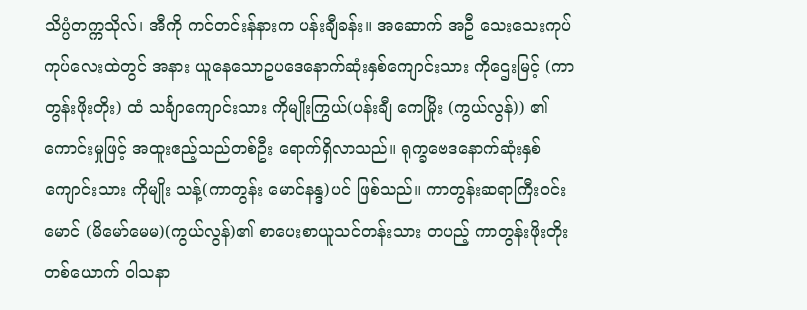သိပ္ပံတက္ကသိုလ်၊ အီကို ကင်တင်းန်နားက ပန်းချီခန်း။ အဆောက် အဦ သေးသေးကုပ်ကုပ်လေးထဲတွင် အနား ယူနေသောဥပဒေနောက်ဆုံးနှစ်ကျောင်းသား ကိုဌေးမြင့် (ကာတွန်းဖိုးတိုး) ထံ သင်္ချာကျောင်းသား ကိုမျိုးကြွယ်(ပန်းချီ ကေမြိုး (ကွယ်လွန်)) ၏ ကောင်းမှုဖြင့် အထူးဧည့်သည်တစ်ဦး ရောက်ရှိလာသည်။ ရုက္ခဗေဒနောက်ဆုံးနှစ်ကျောင်းသား ကိုမျိုး သန့်(ကာတွန်း မောင်နန္ဒ)ပင် ဖြစ်သည်။ ကာတွန်းဆရာကြီးဝင်းမောင် (မိမော်မေမ)(ကွယ်လွန်)၏ စာပေးစာယူသင်တန်းသား တပည့် ကာတွန်းဖိုးတိုးတစ်ယောက် ဝါသနာ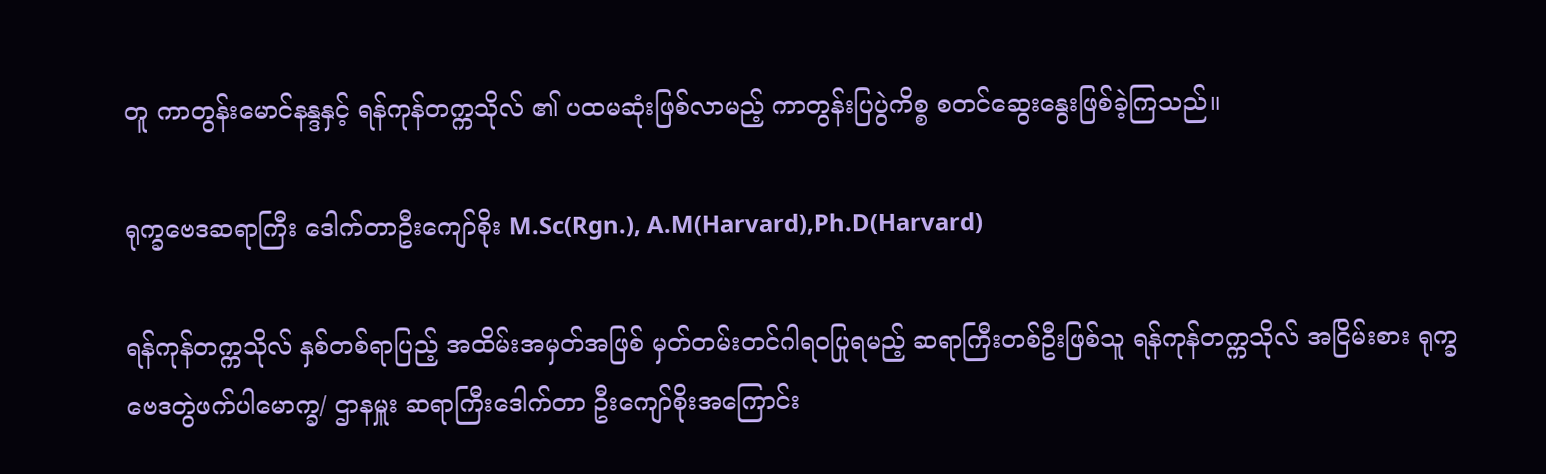တူ ကာတွန်းမောင်နန္ဒနှင့် ရန်ကုန်တက္ကသိုလ် ၏ ပထမဆုံးဖြစ်လာမည့် ကာတွန်းပြပွဲကိစ္စ စတင်ဆွေးနွေးဖြစ်ခဲ့ကြသည်။

ရုက္ခဗေဒဆရာကြီး ဒေါက်တာဦးကျော်စိုး M.Sc(Rgn.), A.M(Harvard),Ph.D(Harvard)

ရန်ကုန်တက္ကသိုလ် နှစ်တစ်ရာပြည့် အထိမ်းအမှတ်အဖြစ် မှတ်တမ်းတင်ဂါရဝပြုရမည့် ဆရာကြီးတစ်ဦးဖြစ်သူ ရန်ကုန်တက္ကသိုလ် အငြိမ်းစား ရုက္ခဗေဒတွဲဖက်ပါမောက္ခ/ ဌာနမှူး ဆရာကြီးဒေါက်တာ ဦးကျော်စိုးအကြောင်း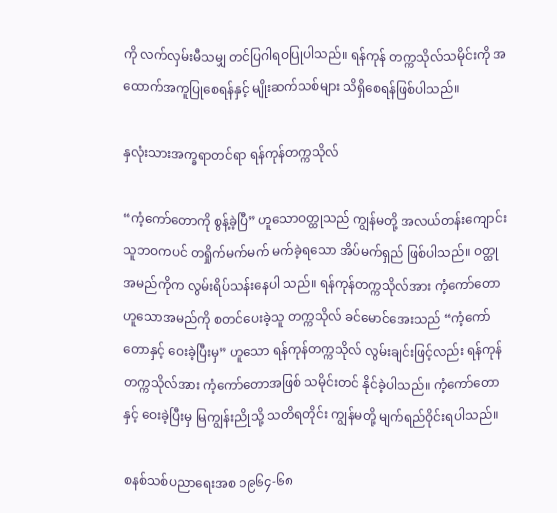ကို လက်လှမ်းမီသမျှ တင်ပြဂါရဝပြုပါသည်။ ရန်ကုန် တက္ကသိုလ်သမိုင်းကို အထောက်အကူပြုစေရန်နှင့် မျိုးဆက်သစ်များ သိရှိစေရန်ဖြစ်ပါသည်။

နှလုံးသားအက္ခရာတင်ရာ ရန်ကုန်တက္ကသိုလ်

“ကံ့ကော်တောကို စွန့်ခဲ့ပြီ” ဟူသောဝတ္ထုသည် ကျွန်မတို့ အလယ်တန်းကျောင်းသူဘဝကပင် တရှိုက်မက်မက် မက်ခဲ့ရသော အိပ်မက်ရှည် ဖြစ်ပါသည်။ ဝတ္ထုအမည်ကိုက လွမ်းရိပ်သန်းနေပါ သည်။ ရန်ကုန်တက္ကသိုလ်အား ကံ့ကော်တောဟူသောအမည်ကို စတင်ပေးခဲ့သူ တက္ကသိုလ် ခင်မောင်အေးသည် “ကံ့ကော်တောနှင့် ဝေးခဲ့ပြီးမှ” ဟူသော ရန်ကုန်တက္ကသိုလ် လွမ်းချင်းဖြင့်လည်း ရန်ကုန်တက္ကသိုလ်အား ကံ့ကော်တောအဖြစ် သမိုင်းတင် နိုင်ခဲ့ပါသည်။ ကံ့ကော်တောနှင့် ဝေးခဲ့ပြီးမှ မြကျွန်းညိုသို့ သတိရတိုင်း ကျွန်မတို့ မျက်ရည်ဝိုင်းရပါသည်။

စနစ်သစ်ပညာရေးအစ ၁၉၆၄-၆၈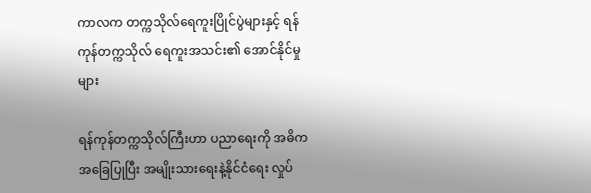ကာလက တက္ကသိုလ်ရေကူးပြိုင်ပွဲများနှင့် ရန်ကုန်တက္ကသိုလ် ရေကူးအသင်း၏ အောင်နိုင်မှုများ

ရန်ကုန်တက္ကသိုလ်ကြီးဟာ ပညာရေးကို အဓိကအခြေပြုပြီး အမျိုးသားရေးနဲ့နိုင်ငံရေး လှုပ်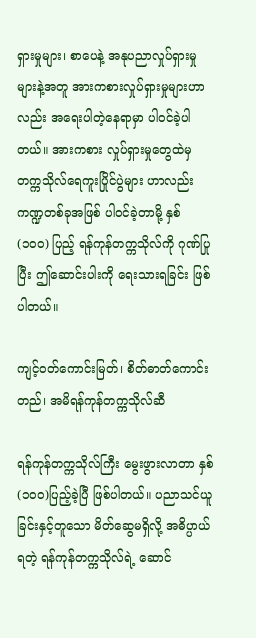ရှားမှုများ၊ စာပေနဲ့ အနုပညာလှုပ်ရှားမှုများနဲ့အတူ အားကစားလှုပ်ရှားမှုများဟာလည်း အရေးပါတဲ့နေရာမှာ ပါဝင်ခဲ့ပါတယ်။ အားကစား လှုပ်ရှားမှုတွေထဲမှ တက္ကသိုလ်ရေကူးပြိုင်ပွဲများ ဟာလည်း ကဏ္ဍတစ်ခုအဖြစ် ပါဝင်ခဲ့တာမို့ နှစ် (၁၀၀) ပြည့် ရန်ကုန်တက္ကသိုလ်ကို ဂုဏ်ပြုပြီး ဤဆောင်းပါးကို ရေးသားရခြင်း ဖြစ်ပါတယ်။

ကျင့်ဝတ်ကောင်းမြတ်၊ စိတ်ဓာတ်ကောင်းတည်၊ အမိရန်ကုန်တက္ကသိုလ်ဆီ

ရန်ကုန်တက္ကသိုလ်ကြီး မွေးဖွားလာတာ နှစ်(၁၀၀)ပြည့်ခဲ့ပြီ ဖြစ်ပါတယ်။ ပညာသင်ယူခြင်းနှင့်တူသော မိတ်ဆွေမရှိလို့ အဓိပ္ပာယ်ရတဲ့ ရန်ကုန်တက္ကသိုလ်ရဲ့ ဆောင်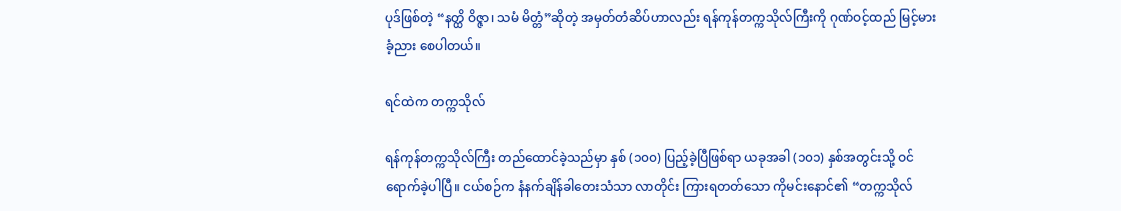ပုဒ်ဖြစ်တဲ့ “နတ္ထိ ဝိဇ္ဇာ၊ သမံ မိတ္တံ”ဆိုတဲ့ အမှတ်တံဆိပ်ဟာလည်း ရန်ကုန်တက္ကသိုလ်ကြီးကို ဂုဏ်ဝင့်ထည် မြင့်မားခံ့ညား စေပါတယ်။

ရင်ထဲက တက္ကသိုလ်

ရန်ကုန်တက္ကသိုလ်ကြီး တည်ထောင်ခဲ့သည်မှာ နှစ် (၁၀၀) ပြည့်ခဲ့ပြီဖြစ်ရာ ယခုအခါ (၁၀၁) နှစ်အတွင်းသို့ ဝင်ရောက်ခဲ့ပါပြီ။ ငယ်စဉ်က နံနက်ချိန်ခါတေးသံသာ လာတိုင်း ကြားရတတ်သော ကိုမင်းနောင်၏ “တက္ကသိုလ်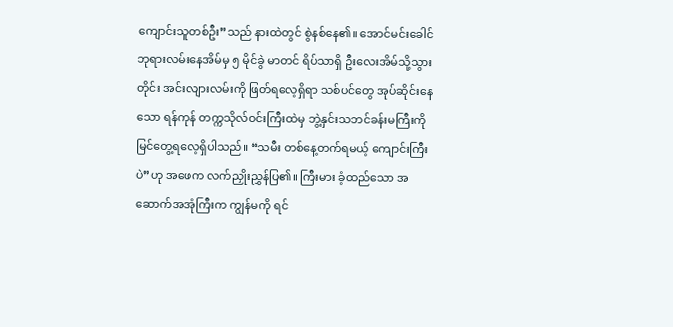ကျောင်းသူတစ်ဦး”သည် နားထဲတွင် စွဲနစ်နေ၏။ အောင်မင်းခေါင်ဘုရားလမ်းနေအိမ်မှ ၅ မိုင်ခွဲ မာတင် ရိပ်သာရှိ ဦးလေးအိမ်သို့သွားတိုင်း အင်းလျားလမ်းကို ဖြတ်ရလေ့ရှိရာ သစ်ပင်တွေ အုပ်ဆိုင်းနေသော ရန်ကုန် တက္ကသိုလ်ဝင်းကြီးထဲမှ ဘွဲ့နှင်းသဘင်ခန်းမကြီးကို မြင်တွေ့ရလေ့ရှိပါသည်။ “သမီး တစ်နေ့တက်ရမယ့် ကျောင်းကြီးပဲ”ဟု အဖေက လက်ညှိုးညွှန်ပြ၏။ ကြီးမား ခံ့ထည်သော အဆောက်အအုံကြီးက ကျွန်မကို ရင်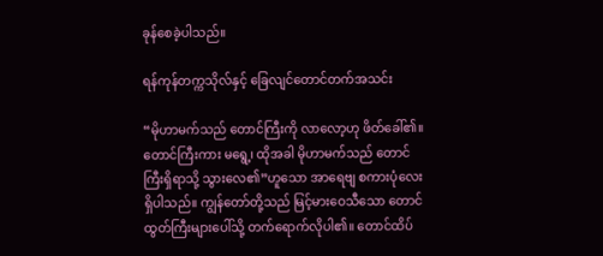ခုန်စေခဲ့ပါသည်။

ရန်ကုန်တက္ကသိုလ်နှင့် ခြေလျင်တောင်တက်အသင်း

“မိုဟာမက်သည် တောင်ကြီးကို လာလော့ဟု ဖိတ်ခေါ်၏။ တောင်ကြီးကား မရွေ့၊ ထိုအခါ မိုဟာမက်သည် တောင်ကြီးရှိရာသို့ သွားလေ၏”ဟူသော အာရေဗျ စကားပုံလေးရှိပါသည်။ ကျွန်တော်တို့သည် မြင့်မားဝေသီသော တောင်ထွတ်ကြီးများပေါ်သို့ တက်ရောက်လိုပါ၏။ တောင်ထိပ်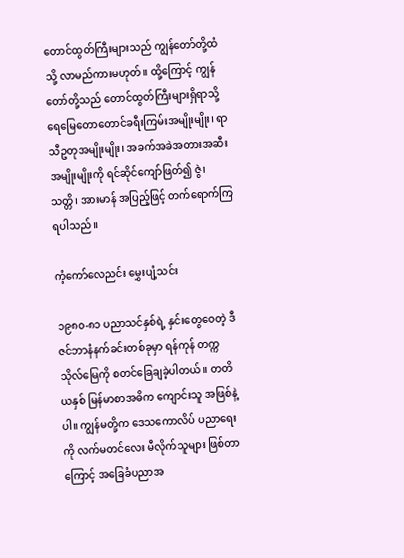တောင်ထွတ်ကြီးများသည် ကျွန်တော်တို့ထံသို့ လာမည်ကားမဟုတ်။ ထို့ကြောင့် ကျွန်တော်တို့သည် တောင်ထွတ်ကြီးများရှိရာသို့ ရေမြေတောတောင်ခရီးကြမ်းအမျိုးမျိုး၊ ရာသီဥတုအမျိုးမျိုး၊ အခက်အခဲအတားအဆီးအမျိုးမျိုးကို ရင်ဆိုင်ကျော်ဖြတ်၍ ဇွဲ၊ သတ္တိ၊ အားမာန် အပြည့်ဖြင့် တက်ရောက်ကြရပါသည်။

ကံ့ကော်လေညင်း မွှေးပျံ့သင်း

၁၉၈၀-၈၁ ပညာသင်နှစ်ရဲ့ နှင်းတွေဝေတဲ့ ဒီဇင်ဘာနံနက်ခင်းတစ်ခုမှာ ရန်ကုန် တက္ကသိုလ်မြေကို စတင်ခြေချခဲ့ပါတယ်။ တတိယနှစ် မြန်မာစာအဓိက ကျောင်းသူ အဖြစ်နဲ့ပါ။ ကျွန်မတို့က ဒေသကောလိပ် ပညာရေးကို လက်မတင်လေး မီလိုက်သူများ ဖြစ်တာကြောင့် အခြေခံပညာအ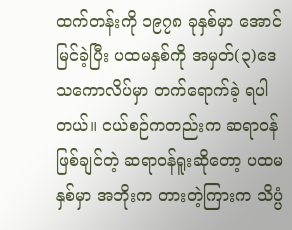ထက်တန်းကို ၁၉၇၈ ခုနှစ်မှာ အောင်မြင်ခဲ့ပြီး ပထမနှစ်ကို အမှတ်(၃)ဒေသကောလိပ်မှာ တက်ရောက်ခဲ့ ရပါတယ်။ ငယ်စဉ်ကတည်းက ဆရာဝန်ဖြစ်ချင်တဲ့ ဆရာဝန်ရူးဆိုတော့ ပထမနှစ်မှာ အဘိုးက တားတဲ့ကြားက သိပ္ပံ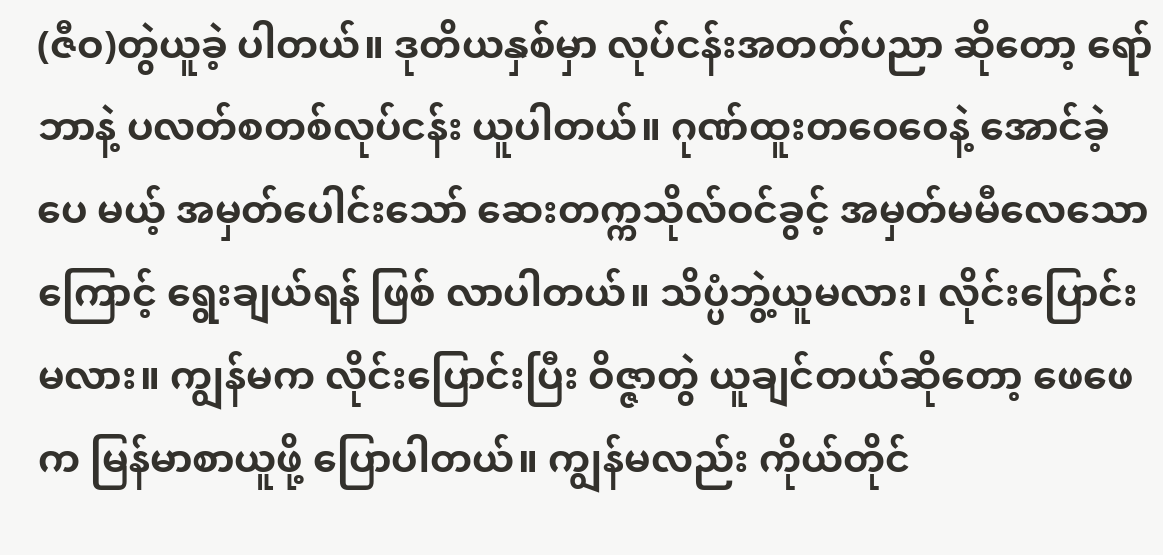(ဇီဝ)တွဲယူခဲ့ ပါတယ်။ ဒုတိယနှစ်မှာ လုပ်ငန်းအတတ်ပညာ ဆိုတော့ ရော်ဘာနဲ့ ပလတ်စတစ်လုပ်ငန်း ယူပါတယ်။ ဂုဏ်ထူးတဝေဝေနဲ့ အောင်ခဲ့ပေ မယ့် အမှတ်ပေါင်းသော် ဆေးတက္ကသိုလ်ဝင်ခွင့် အမှတ်မမီလေသောကြောင့် ရွေးချယ်ရန် ဖြစ် လာပါတယ်။ သိပ္ပံဘွဲ့ယူမလား၊ လိုင်းပြောင်း မလား။ ကျွန်မက လိုင်းပြောင်းပြီး ဝိဇ္ဇာတွဲ ယူချင်တယ်ဆိုတော့ ဖေဖေက မြန်မာစာယူဖို့ ပြောပါတယ်။ ကျွန်မလည်း ကိုယ်တိုင်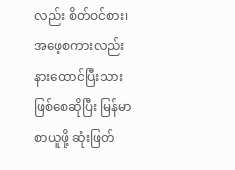လည်း စိတ်ဝင်စား၊ အဖေ့စကားလည်း နားထောင်ပြီးသား ဖြစ်စေဆိုပြီး မြန်မာစာယူဖို့ ဆုံးဖြတ်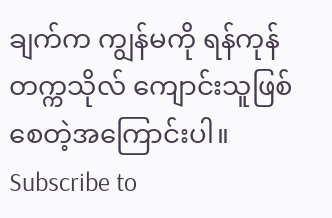ချက်က ကျွန်မကို ရန်ကုန်တက္ကသိုလ် ကျောင်းသူဖြစ်စေတဲ့အကြောင်းပါ။
Subscribe to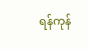ရန်ကုန်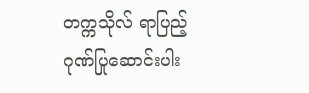တက္ကသိုလ် ရာပြည့် ဂုဏ်ပြုဆောင်းပါး